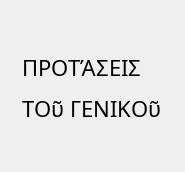ΠΡΟΤΆΣΕΙΣ ΤΟῦ ΓΕΝΙΚΟῦ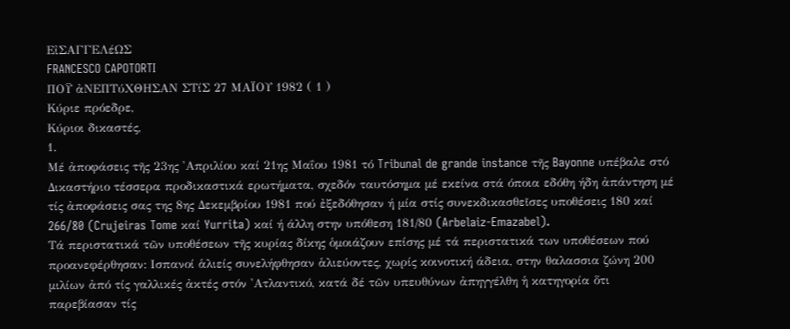ΕἰΣΑΓΓΕΛέΩΣ
FRANCESCO CAPOTORTI
ΠΟΫ ἀΝΕΠΤύΧΘΗΣΑΝ ΣΤίΣ 27 ΜΑΪΟΥ 1982 ( 1 )
Κύριε πρόεδρε,
Κύριοι δικαστές,
1.
Μέ ἀποφάσεις τῆς 23ης 'Απριλίου καί 21ης Μαΐου 1981 τό Tribunal de grande instance τῆς Bayonne υπέβαλε στό Δικαστήριο τέσσερα προδικαστικά ερωτήματα, σχεδόν ταυτόσημα μέ εκείνα στά όποια εδόθη ήδη ἀπάντηση μέ τίς ἀποφάσεις σας της 8ης Δεκεμβρίου 1981 πού ἐξεδόθησαν ή μία στίς συνεκδικασθεῖσες υποθέσεις 180 καί 266/80 (Crujeiras Tome καί Yurrita) καί ή άλλη στην υπόθεση 181/80 (Arbelaiz-Emazabel).
Τά περιστατικά τῶν υποθέσεων τῆς κυρίας δίκης ὁμοιάζουν επίσης μέ τά περιστατικά των υποθέσεων πού προανεφέρθησαν: Ισπανοί ἁλιείς συνελήφθησαν ἁλιεύοντες, χωρίς κοινοτική άδεια, στην θαλασσια ζώνη 200 μιλίων ἀπό τίς γαλλικές ἀκτές στόν 'Ατλαντικό, κατά δέ τῶν υπευθύνων ἀπηγγέλθη ἡ κατηγορία ὅτι παρεβίασαν τίς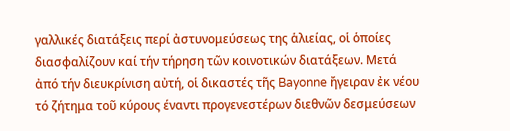γαλλικές διατάξεις περί ἀστυνομεύσεως της ἁλιείας, οἱ ὁποίες διασφαλίζουν καί τήν τήρηση τῶν κοινοτικών διατάξεων. Μετά ἀπό τήν διευκρίνιση αὐτή, οἱ δικαστές τῆς Bayonne ἤγειραν ἐκ νέου τό ζήτημα τοῦ κύρους έναντι προγενεστέρων διεθνῶν δεσμεύσεων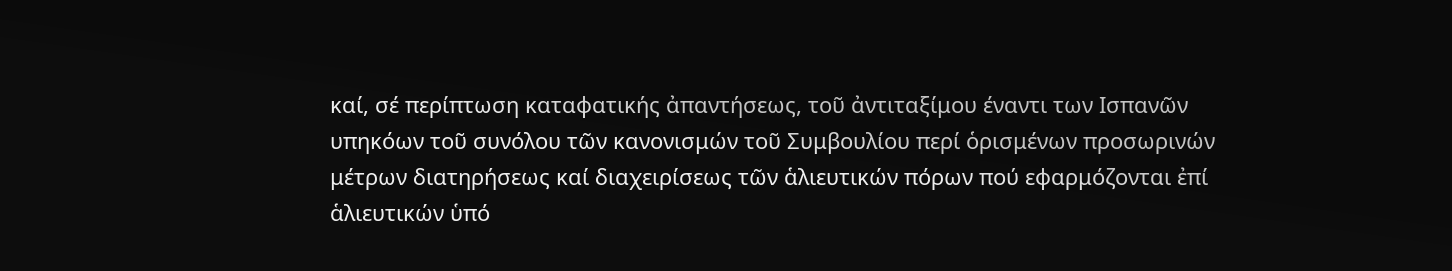καί, σέ περίπτωση καταφατικής ἀπαντήσεως, τοῦ ἀντιταξίμου έναντι των Ισπανῶν υπηκόων τοῦ συνόλου τῶν κανονισμών τοῦ Συμβουλίου περί ὁρισμένων προσωρινών μέτρων διατηρήσεως καί διαχειρίσεως τῶν ἁλιευτικών πόρων πού εφαρμόζονται ἐπί ἁλιευτικών ὑπό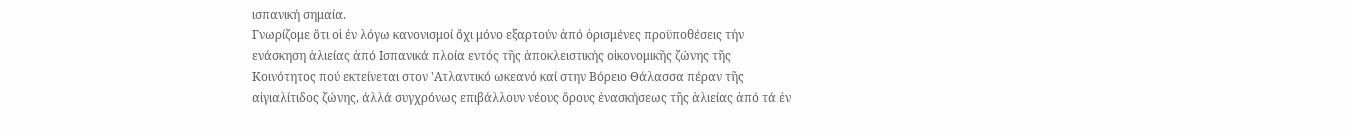ισπανική σημαία.
Γνωρίζομε ὅτι οἱ ἐν λόγω κανονισμοί ὄχι μόνο εξαρτούν ἀπό ὁρισμένες προϋποθέσεις τήν ενάσκηση ἁλιείας ἀπό Ισπανικά πλοία εντός τῆς ἀποκλειστικής οἰκονομικῆς ζώνης τῆς Κοινότητος πού εκτείνεται στον 'Ατλαντικό ωκεανό καί στην Βόρειο Θάλασσα πέραν τῆς αἰγιαλίτιδος ζώνης, άλλά συγχρόνως επιβάλλουν νέους ὅρους ἐνασκήσεως τῆς ἁλιείας ἀπό τά ἐν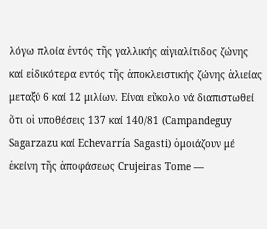λόγω πλοία ἐντός τῆς γαλλικής αἰγιαλίτιδος ζώνης καί εἰδικότερα εντός τῆς ἀποκλειστικής ζώνης ἁλιείας μεταξύ 6 καί 12 μιλίων. Είναι εὔκολο νά διαπιστωθεί ὅτι οἱ υποθέσεις 137 καί 140/81 (Campandeguy Sagarzazu καί Echevarría Sagasti) ὁμοιάζουν μέ ἐκείνη τῆς ἀποφάσεως Crujeiras Tome —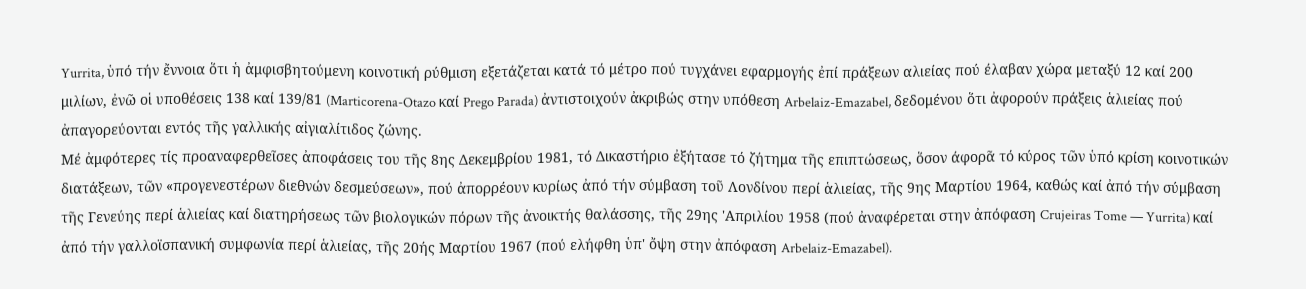Yurrita, ὑπό τήν ἔννοια ὅτι ἡ ἀμφισβητούμενη κοινοτική ρύθμιση εξετάζεται κατά τό μέτρο πού τυγχάνει εφαρμογής ἐπί πράξεων αλιείας πού έλαβαν χώρα μεταξύ 12 καί 200 μιλίων, ἐνῶ οἱ υποθέσεις 138 καί 139/81 (Marticorena-Otazo καί Prego Parada) ἀντιστοιχούν ἀκριβώς στην υπόθεση Arbelaiz-Emazabel, δεδομένου ὅτι ἀφορούν πράξεις ἁλιείας πού ἀπαγορεύονται εντός τῆς γαλλικής αἰγιαλίτιδος ζώνης.
Μέ ἀμφότερες τίς προαναφερθεῖσες ἀποφάσεις του τῆς 8ης Δεκεμβρίου 1981, τό Δικαστήριο ἐξήτασε τό ζήτημα τῆς επιπτώσεως, ὅσον άφορᾶ τό κύρος τῶν ὑπό κρίση κοινοτικών διατάξεων, τῶν «προγενεστέρων διεθνών δεσμεύσεων», πού ἀπορρέουν κυρίως ἀπό τήν σύμβαση τοῦ Λονδίνου περί ἁλιείας, τῆς 9ης Μαρτίου 1964, καθώς καί ἀπό τήν σύμβαση τῆς Γενεύης περί ἁλιείας καί διατηρήσεως τῶν βιολογικών πόρων τῆς ἀνοικτής θαλάσσης, τῆς 29ης 'Απριλίου 1958 (πού ἀναφέρεται στην ἀπόφαση Crujeiras Tome — Yurrita) καί ἀπό τήν γαλλοϊσπανική συμφωνία περί ἁλιείας, τῆς 20ής Μαρτίου 1967 (πού ελήφθη ὑπ' ὄψη στην ἀπόφαση Arbelaiz-Emazabel).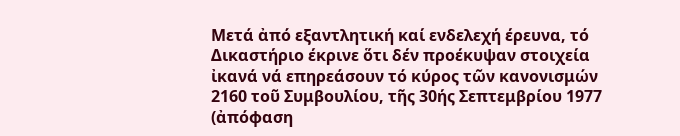Μετά ἀπό εξαντλητική καί ενδελεχή έρευνα, τό Δικαστήριο έκρινε ὅτι δέν προέκυψαν στοιχεία ἰκανά νά επηρεάσουν τό κύρος τῶν κανονισμών 2160 τοῦ Συμβουλίου, τῆς 30ής Σεπτεμβρίου 1977 (ἀπόφαση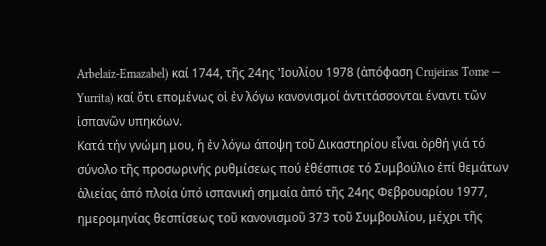Arbelaiz-Emazabel) καί 1744, τῆς 24ης 'Ιουλίου 1978 (ἀπόφαση Crujeiras Tome — Yurrita) καί ὅτι επομένως οἱ ἐν λόγω κανονισμοί ἀντιτάσσονται έναντι τῶν ἰσπανῶν υπηκόων.
Κατά τήν γνώμη μου, ἡ ἐν λόγω άποψη τοῦ Δικαστηρίου εἶναι ὀρθή γιά τό σύνολο τῆς προσωρινής ρυθμίσεως πού ἐθέσπισε τό Συμβούλιο ἐπί θεμάτων ἁλιείας ἀπό πλοία ὑπό ισπανική σημαία ἀπό τῆς 24ης Φεβρουαρίου 1977, ημερομηνίας θεσπίσεως τοῦ κανονισμοῦ 373 τοῦ Συμβουλίου, μέχρι τῆς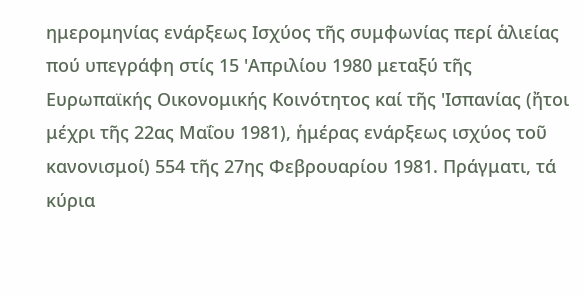ημερομηνίας ενάρξεως Ισχύος τῆς συμφωνίας περί ἁλιείας πού υπεγράφη στίς 15 'Απριλίου 1980 μεταξύ τῆς Ευρωπαϊκής Οικονομικής Κοινότητος καί τῆς 'Ισπανίας (ἤτοι μέχρι τῆς 22ας Μαΐου 1981), ἡμέρας ενάρξεως ισχύος τοῦ κανονισμοί) 554 τῆς 27ης Φεβρουαρίου 1981. Πράγματι, τά κύρια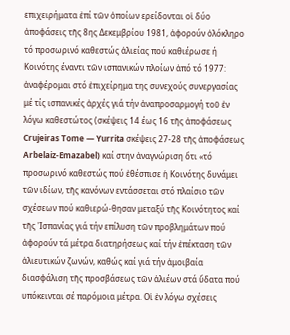επιχειρήματα ἐπί τῶν ὁποίων ερείδονται οἱ δύο ἀποφάσεις τῆς 8ης Δεκεμβρίου 1981, ἀφορούν ὁλόκληρο τό προσωρινό καθεστώς ἁλιείας πού καθιέρωσε ή Κοινότης έναντι τῶν ισπανικών πλοίων ἀπό τό 1977: ἀναφέρομαι στό ἐπιχείρημα της συνεχούς συνεργασίας μέ τίς ισπανικές ἀρχές γιά τήν ἀναπροσαρμογή τοῦ ἐν λόγω καθεστώτος (σκέψεις 14 έως 16 τῆς ἀποφάσεως Crujeiras Tome — Yurrita σκέψεις 27-28 τῆς ἀποφάσεως Arbelaiz-Emazabel) καί στην ἀναγνώριση ὅτι «τό προσωρινό καθεστώς πού ἐθέσπισε ἡ Κοινότης δυνάμει τῶν ιδίων, τῆς κανόνων εντάσσεται στό πλαίσιο τῶν σχέσεων πού καθιερώ-θησαν μεταξύ τῆς Κοινότητος καί τῆς 'Ισπανίας γιά τήν επίλυση τῶν προβλημάτων πού ἀφορούν τά μέτρα διατηρήσεως καί τήν ἐπέκταση τῶν ἁλιευτικών ζωνών, καθώς καί γιά τήν ἀμοιβαία διασφάλιση τῆς προσβάσεως τῶν ἁλιέων στά ὕδατα πού υπόκεινται σέ παρόμοια μέτρα. Οἱ ἐν λόγω σχέσεις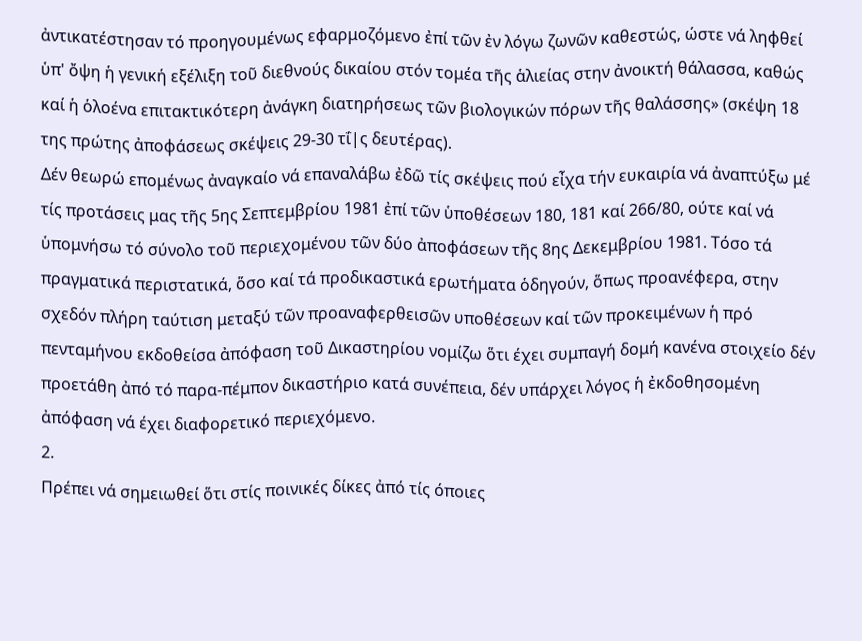ἀντικατέστησαν τό προηγουμένως εφαρμοζόμενο ἐπί τῶν ἐν λόγω ζωνῶν καθεστώς, ώστε νά ληφθεί ὑπ' ὄψη ἡ γενική εξέλιξη τοῦ διεθνούς δικαίου στόν τομέα τῆς ἁλιείας στην ἀνοικτή θάλασσα, καθώς καί ἡ ὁλοένα επιτακτικότερη ἀνάγκη διατηρήσεως τῶν βιολογικών πόρων τῆς θαλάσσης» (σκέψη 18 της πρώτης ἀποφάσεως σκέψεις 29-30 τΐ|ς δευτέρας).
Δέν θεωρώ επομένως ἀναγκαίο νά επαναλάβω ἐδῶ τίς σκέψεις πού εἶχα τήν ευκαιρία νά ἀναπτύξω μέ τίς προτάσεις μας τῆς 5ης Σεπτεμβρίου 1981 ἐπί τῶν ὑποθέσεων 180, 181 καί 266/80, ούτε καί νά ὑπομνήσω τό σύνολο τοῦ περιεχομένου τῶν δύο ἀποφάσεων τῆς 8ης Δεκεμβρίου 1981. Τόσο τά πραγματικά περιστατικά, ὅσο καί τά προδικαστικά ερωτήματα ὁδηγούν, ὅπως προανέφερα, στην σχεδόν πλήρη ταύτιση μεταξύ τῶν προαναφερθεισῶν υποθέσεων καί τῶν προκειμένων ἡ πρό πενταμήνου εκδοθείσα ἀπόφαση τοῦ Δικαστηρίου νομίζω ὅτι έχει συμπαγή δομή κανένα στοιχείο δέν προετάθη ἀπό τό παρα-πέμπον δικαστήριο κατά συνέπεια, δέν υπάρχει λόγος ἡ ἐκδοθησομένη ἀπόφαση νά έχει διαφορετικό περιεχόμενο.
2.
Πρέπει νά σημειωθεί ὅτι στίς ποινικές δίκες ἀπό τίς όποιες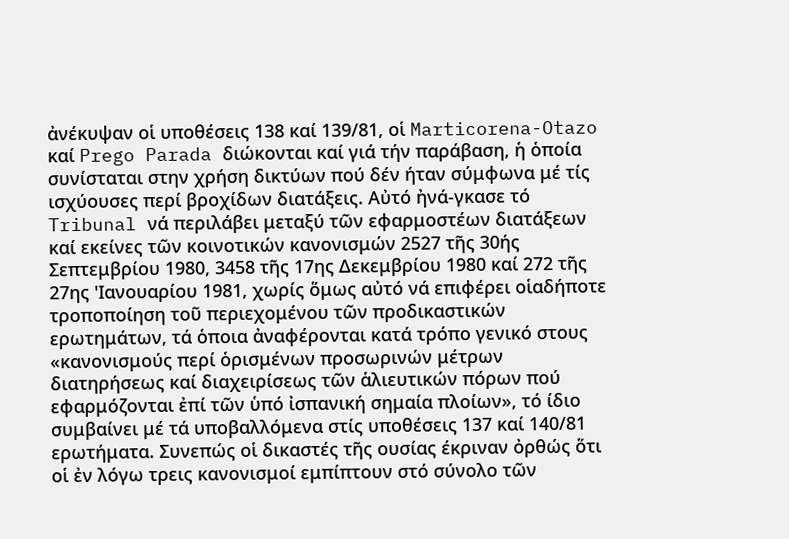ἀνέκυψαν οἱ υποθέσεις 138 καί 139/81, οἱ Marticorena-Otazo καί Prego Parada διώκονται καί γιά τήν παράβαση, ἡ ὁποία συνίσταται στην χρήση δικτύων πού δέν ήταν σύμφωνα μέ τίς ισχύουσες περί βροχίδων διατάξεις. Αὐτό ἠνά-γκασε τό Tribunal νά περιλάβει μεταξύ τῶν εφαρμοστέων διατάξεων καί εκείνες τῶν κοινοτικών κανονισμών 2527 τῆς 30ής Σεπτεμβρίου 1980, 3458 τῆς 17ης Δεκεμβρίου 1980 καί 272 τῆς 27ης 'Ιανουαρίου 1981, χωρίς ὅμως αὐτό νά επιφέρει οἱαδήποτε τροποποίηση τοῦ περιεχομένου τῶν προδικαστικών ερωτημάτων, τά ὁποια ἀναφέρονται κατά τρόπο γενικό στους «κανονισμούς περί ὁρισμένων προσωρινών μέτρων διατηρήσεως καί διαχειρίσεως τῶν ἁλιευτικών πόρων πού εφαρμόζονται ἐπί τῶν ὑπό ἰσπανική σημαία πλοίων», τό ίδιο συμβαίνει μέ τά υποβαλλόμενα στίς υποθέσεις 137 καί 140/81 ερωτήματα. Συνεπώς οἱ δικαστές τῆς ουσίας έκριναν ὀρθώς ὅτι οἱ ἐν λόγω τρεις κανονισμοί εμπίπτουν στό σύνολο τῶν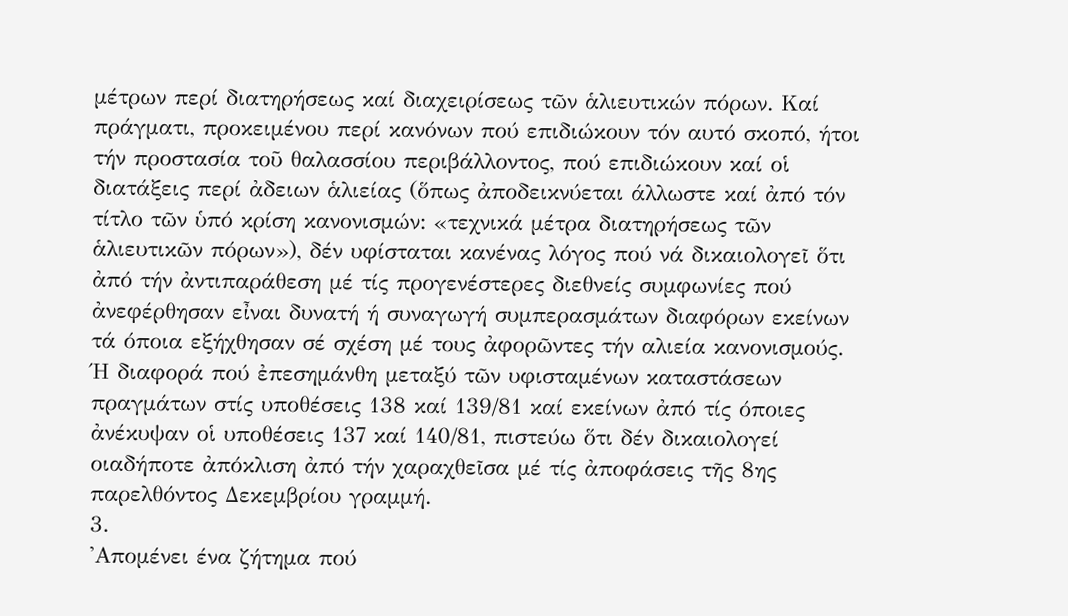μέτρων περί διατηρήσεως καί διαχειρίσεως τῶν ἁλιευτικών πόρων. Καί πράγματι, προκειμένου περί κανόνων πού επιδιώκουν τόν αυτό σκοπό, ήτοι τήν προστασία τοῦ θαλασσίου περιβάλλοντος, πού επιδιώκουν καί οἱ διατάξεις περί ἀδειων ἁλιείας (ὅπως ἀποδεικνύεται άλλωστε καί ἀπό τόν τίτλο τῶν ὑπό κρίση κανονισμών: «τεχνικά μέτρα διατηρήσεως τῶν ἁλιευτικῶν πόρων»), δέν υφίσταται κανένας λόγος πού νά δικαιολογεῖ ὅτι ἀπό τήν ἀντιπαράθεση μέ τίς προγενέστερες διεθνείς συμφωνίες πού ἀνεφέρθησαν εἶναι δυνατή ή συναγωγή συμπερασμάτων διαφόρων εκείνων τά όποια εξήχθησαν σέ σχέση μέ τους ἀφορῶντες τήν αλιεία κανονισμούς. Ή διαφορά πού ἐπεσημάνθη μεταξύ τῶν υφισταμένων καταστάσεων πραγμάτων στίς υποθέσεις 138 καί 139/81 καί εκείνων ἀπό τίς όποιες ἀνέκυψαν οἱ υποθέσεις 137 καί 140/81, πιστεύω ὅτι δέν δικαιολογεί οιαδήποτε ἀπόκλιση ἀπό τήν χαραχθεῖσα μέ τίς ἀποφάσεις τῆς 8ης παρελθόντος Δεκεμβρίου γραμμή.
3.
'Απομένει ένα ζήτημα πού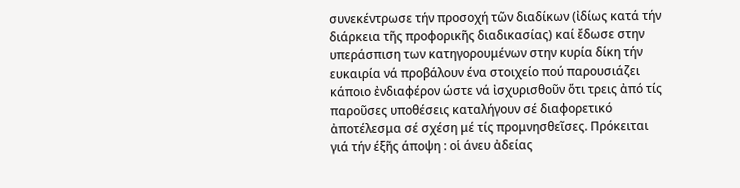συνεκέντρωσε τήν προσοχή τῶν διαδίκων (ἰδίως κατά τήν διάρκεια τῆς προφορικῆς διαδικασίας) καί ἔδωσε στην υπεράσπιση των κατηγορουμένων στην κυρία δίκη τήν ευκαιρία νά προβάλουν ένα στοιχείο πού παρουσιάζει κάποιο ἐνδιαφέρον ώστε νά ἰσχυρισθοῦν ὅτι τρεις ἀπό τίς παροῦσες υποθέσεις καταλήγουν σέ διαφορετικό ἀποτέλεσμα σέ σχέση μέ τίς προμνησθεῖσες. Πρόκειται γιά τήν έξῆς άποψη : οἱ άνευ ἀδείας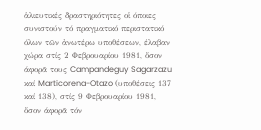ἁλιευτικές δραστηριότητες οἱ όποιες συνιστούν τό πραγματικό περιστατικό όλων τῶν ἀνωτέρω υποθέσεων, έλαβαν χώρα στίς 2 Φεβρουαρίου 1981, ὅσον άφορᾶ τους Campandeguy Sagarzazu καί Marticorena-Otazo (υποθέσεις 137 καί 138), στίς 9 Φεβρουαρίου 1981, ὅσον άφορᾶ τόν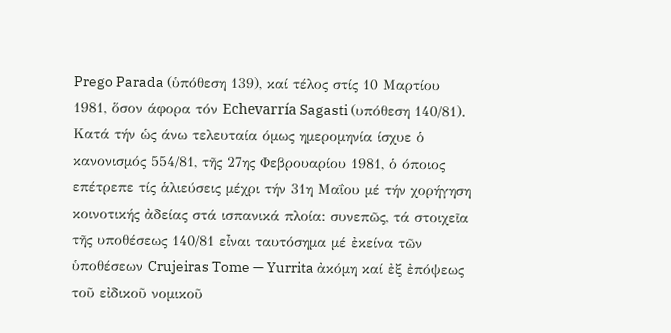Prego Parada (ὑπόθεση 139), καί τέλος στίς 10 Μαρτίου 1981, ὅσον άφορα τόν Echevarría Sagasti (υπόθεση 140/81). Κατά τήν ὡς άνω τελευταία όμως ημερομηνία ίσχυε ὁ κανονισμός 554/81, τῆς 27ης Φεβρουαρίου 1981, ὁ όποιος επέτρεπε τίς ἁλιεύσεις μέχρι τήν 31η Μαΐου μέ τήν χορήγηση κοινοτικής ἀδείας στά ισπανικά πλοία: συνεπῶς, τά στοιχεῖα τῆς υποθέσεως 140/81 εἶναι ταυτόσημα μέ ἐκείνα τῶν ὑποθέσεων Crujeiras Tome — Yurrita ἀκόμη καί ἐξ ἐπόψεως τοῦ εἰδικοῦ νομικοῦ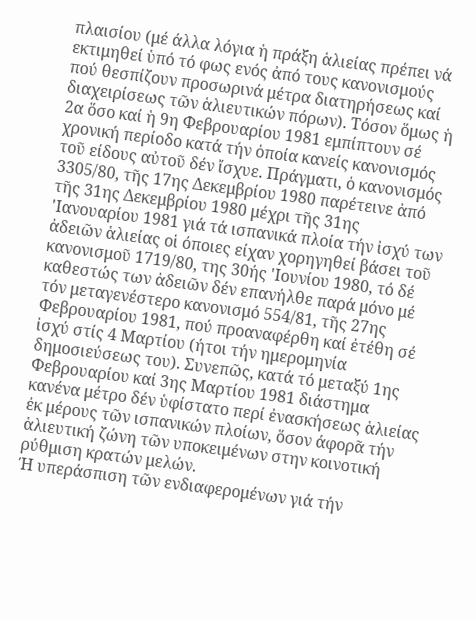πλαισίου (μέ άλλα λόγια ἡ πράξη ἁλιείας πρέπει νά εκτιμηθεί ὑπό τό φως ενός ἀπό τους κανονισμούς πού θεσπίζουν προσωρινά μέτρα διατηρήσεως καί διαχειρίσεως τῶν ἁλιευτικών πόρων). Τόσον ὅμως ἡ 2α ὅσο καί ἡ 9η Φεβρουαρίου 1981 εμπίπτουν σέ χρονική περίοδο κατά τήν ὁποία κανείς κανονισμός τοῦ είδους αὐτοῦ δέν ἴσχυε. Πράγματι, ὁ κανονισμός 3305/80, τῆς 17ης Δεκεμβρίου 1980 παρέτεινε ἀπό τῆς 31ης Δεκεμβρίου 1980 μέχρι τῆς 31ης 'Ιανουαρίου 1981 γιά τά ισπανικά πλοία τήν ἰσχύ των ἀδειῶν ἁλιείας οἱ όποιες είχαν χορηγηθεί βάσει τοῦ κανονισμοῦ 1719/80, της 30ής 'Ιουνίου 1980, τό δέ καθεστώς των ἀδειῶν δέν επανήλθε παρά μόνο μέ τόν μεταγενέστερο κανονισμό 554/81, τῆς 27ης Φεβρουαρίου 1981, πού προαναφέρθη καί ἐτέθη σέ ἰσχύ στίς 4 Μαρτίου (ήτοι τήν ημερομηνία δημοσιεύσεως του). Συνεπῶς, κατά τό μεταξύ 1ης Φεβρουαρίου καί 3ης Μαρτίου 1981 διάστημα κανένα μέτρο δέν ὑφίστατο περί ἐνασκήσεως ἁλιείας ἐκ μέρους τῶν ισπανικών πλοίων, ὅσον άφορᾶ τήν ἁλιευτική ζώνη τῶν υποκειμένων στην κοινοτική ρύθμιση κρατών μελών.
Ή υπεράσπιση τῶν ενδιαφερομένων γιά τήν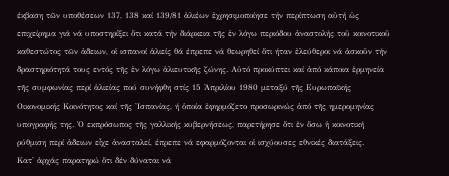έκβαση τῶν υποθέσεων 137, 138 καί 139/81 ἁλιέων ἐχρησιμοποίησε τήν περίπτωση αὐτή ὡς επιχείρημα γιά νά υποστηρίξει ὅτι κατά τήν διάρκεια τῆς ἐν λόγω περιόδου ἀναστολής τοῦ κοινοτικοῦ καθεστώτος τῶν ἀδειων, οἱ ισπανοί ἁλιείς θά έπρεπε νά θεωρηθεί ὅτι ήταν ἐλεύθεροι νά ἀσκοῦν τήν δραστηριότητά τους εντός τῆς ἐν λόγω ἁλιευτικῆς ζώνης. Αὐτό προκύπτει καί ἀπό κάποια ἑρμηνεία τῆς συμφωνίας περί ἁλιείας πού συνήφθη στίς 15 Ἀπριλίου 1980 μεταξύ τῆς Ευρωπαϊκής Οικονομικής Κοινότητος καί τῆς 'Ισπανίας, ή ὁποία ἐφηρμόζετο προσωρινώς ἀπό τῆς ημερομηνίας υπογραφής της. Ὁ εκπρόσωπος τῆς γαλλικής κυβερνήσεως, παρετήρησε ὅτι ἐν ὅσω ἡ κοινοτική ρύθμιση περί ἀδειων εἶχε ἀνασταλεί, έπρεπε νά εφαρμόζονται οἱ ισχύουσες εθνικές διατάξεις.
Κατ' ἀρχάς παρατηρώ ὅτι δέν δύναται νά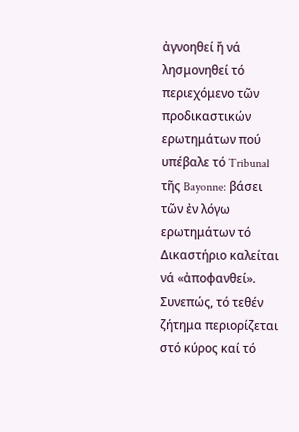ἀγνοηθεί ἤ νά λησμονηθεί τό περιεχόμενο τῶν προδικαστικών ερωτημάτων πού υπέβαλε τό Tribunal τῆς Bayonne: βάσει τῶν ἐν λόγω ερωτημάτων τό Δικαστήριο καλείται νά «ἀποφανθεί». Συνεπώς, τό τεθέν ζήτημα περιορίζεται στό κύρος καί τό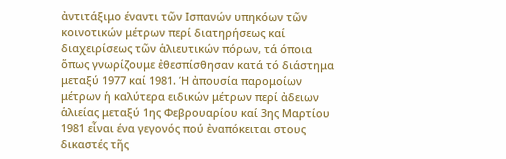ἀντιτάξιμο έναντι τῶν Ισπανών υπηκόων τῶν κοινοτικών μέτρων περί διατηρήσεως καί διαχειρίσεως τῶν ἁλιευτικών πόρων, τά όποια ὅπως γνωρίζουμε ἐθεσπίσθησαν κατά τό διάστημα μεταξύ 1977 καί 1981. Ή ἀπουσία παρομοίων μέτρων ἡ καλύτερα ειδικών μέτρων περί ἀδειων ἁλιείας μεταξύ 1ης Φεβρουαρίου καί 3ης Μαρτίου 1981 εἶναι ένα γεγονός πού ἐναπόκειται στους δικαστές τῆς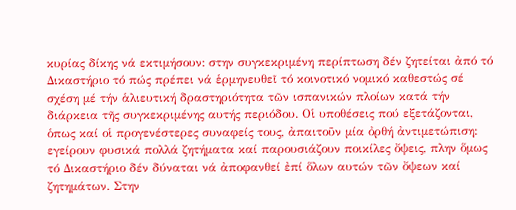κυρίας δίκης νά εκτιμήσουν: στην συγκεκριμένη περίπτωση δέν ζητείται ἀπό τό Δικαστήριο τό πώς πρέπει νά ἑρμηνευθεῖ τό κοινοτικό νομικό καθεστώς σέ σχέση μέ τήν ἁλιευτική δραστηριότητα τῶν ισπανικών πλοίων κατά τήν διάρκεια τῆς συγκεκριμένης αυτής περιόδου. Οἱ υποθέσεις πού εξετάζονται, ὁπως καί οἱ προγενέστερες συναφείς τους, ἀπαιτοῦν μία ὀρθή ἀντιμετώπιση: εγείρουν φυσικά πολλά ζητήματα καί παρουσιάζουν ποικίλες ὄψεις, πλην ὅμως τό Δικαστήριο δέν δύναται νά ἀποφανθεί ἐπί ὅλων αυτών τῶν ὄψεων καί ζητημάτων. Στην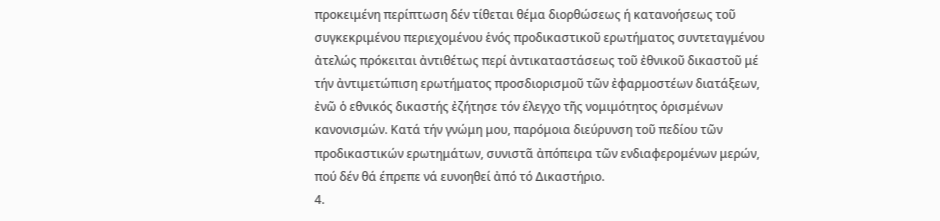προκειμένη περίπτωση δέν τίθεται θέμα διορθώσεως ή κατανοήσεως τοῦ συγκεκριμένου περιεχομένου ἑνός προδικαστικοῦ ερωτήματος συντεταγμένου ἀτελώς πρόκειται ἀντιθέτως περί ἀντικαταστάσεως τοῦ ἐθνικοῦ δικαστοῦ μέ τήν ἀντιμετώπιση ερωτήματος προσδιορισμοῦ τῶν ἐφαρμοστέων διατάξεων, ἐνῶ ὁ εθνικός δικαστής ἐζήτησε τόν έλεγχο τῆς νομιμότητος ὁρισμένων κανονισμών. Κατά τήν γνώμη μου, παρόμοια διεύρυνση τοῦ πεδίου τῶν προδικαστικών ερωτημάτων, συνιστᾶ ἀπόπειρα τῶν ενδιαφερομένων μερών, πού δέν θά έπρεπε νά ευνοηθεί ἀπό τό Δικαστήριο.
4.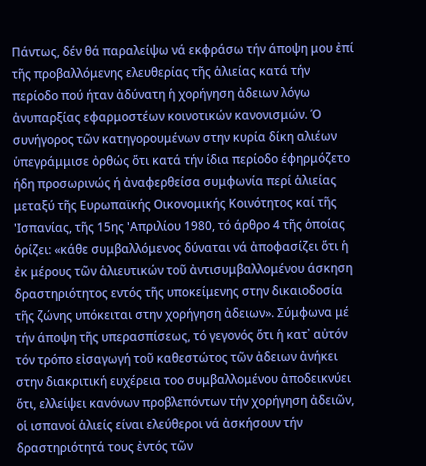Πάντως, δέν θά παραλείψω νά εκφράσω τήν άποψη μου ἐπί τῆς προβαλλόμενης ελευθερίας τῆς ἁλιείας κατά τήν περίοδο πού ήταν ἀδύνατη ἡ χορήγηση ἀδειων λόγω ἀνυπαρξίας εφαρμοστέων κοινοτικών κανονισμών. Ό συνήγορος τῶν κατηγορουμένων στην κυρία δίκη αλιέων ὑπεγράμμισε ὀρθώς ὅτι κατά τήν ίδια περίοδο έφηρμόζετο ήδη προσωρινώς ή ἀναφερθείσα συμφωνία περί ἁλιείας μεταξύ τῆς Ευρωπαϊκής Οικονομικής Κοινότητος καί τῆς 'Ισπανίας, τῆς 15ης 'Απριλίου 1980, τό άρθρο 4 τῆς ὁποίας ὁρίζει: «κάθε συμβαλλόμενος δύναται νά ἀποφασίζει ὅτι ἡ ἐκ μέρους τῶν ἁλιευτικών τοῦ ἀντισυμβαλλομένου άσκηση δραστηριότητος εντός τῆς υποκείμενης στην δικαιοδοσία τῆς ζώνης υπόκειται στην χορήγηση ἀδειων». Σύμφωνα μέ τήν άποψη τῆς υπερασπίσεως, τό γεγονός ὅτι ἡ κατ᾽ αὐτόν τόν τρόπο εἰσαγωγή τοῦ καθεστώτος τῶν ἀδειων ἀνήκει στην διακριτική ευχέρεια τοο συμβαλλομένου ἀποδεικνύει ὅτι, ελλείψει κανόνων προβλεπόντων τήν χορήγηση ἀδειῶν, οἱ ισπανοί ἁλιείς είναι ελεύθεροι νά ἀσκήσουν τήν δραστηριότητά τους ἐντός τῶν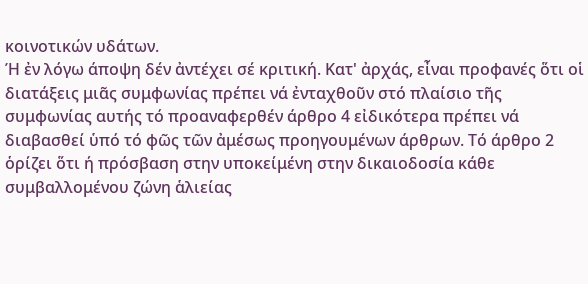κοινοτικών υδάτων.
Ή ἐν λόγω άποψη δέν ἀντέχει σέ κριτική. Κατ' ἀρχάς, εἶναι προφανές ὅτι οἱ διατάξεις μιᾶς συμφωνίας πρέπει νά ἐνταχθοῦν στό πλαίσιο τῆς συμφωνίας αυτής τό προαναφερθέν άρθρο 4 εἰδικότερα πρέπει νά διαβασθεί ὑπό τό φῶς τῶν ἀμέσως προηγουμένων άρθρων. Τό άρθρο 2 ὁρίζει ὅτι ή πρόσβαση στην υποκείμένη στην δικαιοδοσία κάθε συμβαλλομένου ζώνη ἁλιείας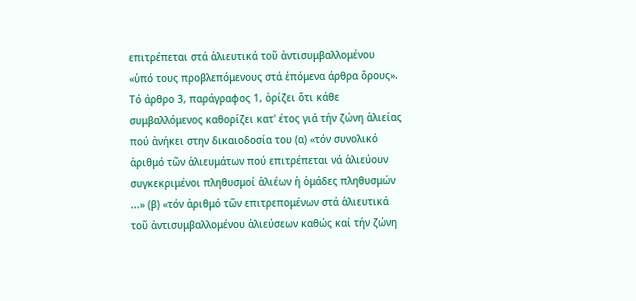επιτρέπεται στά ἁλιευτικά τοῦ ἀντισυμβαλλομένου «ὑπό τους προβλεπόμενους στά ἑπόμενα άρθρα ὅρους». Τό άρθρο 3, παράγραφος 1, ὁρίζει ὅτι κάθε συμβαλλόμενος καθορίζει κατ' έτος γιά τήν ζώνη ἁλιείας πού ἀνήκει στην δικαιοδοσία του (α) «τόν συνολικό ἀριθμό τῶν ἁλιευμάτων πού επιτρέπεται νά ἁλιεύουν συγκεκριμένοι πληθυσμοί ἁλιέων ἡ ὁμάδες πληθυσμών ...» (β) «τόν ἀριθμό τῶν επιτρεπομένων στά ἁλιευτικά τοῦ ἀντισυμβαλλομένου ἁλιεύσεων καθώς καί τήν ζώνη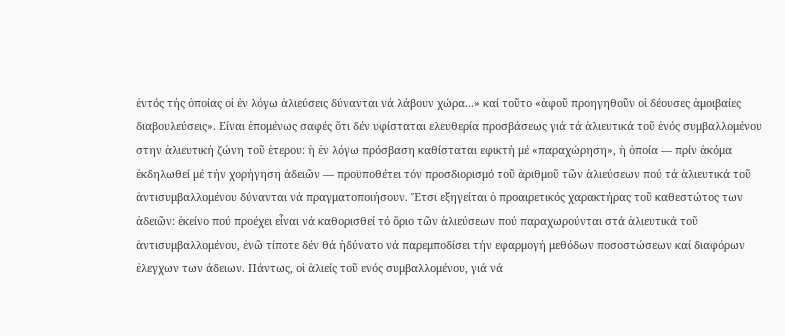ἐντός τής ὁποίας οἱ ἐν λόγω ἀλιεύσεις δύνανται νά λάβουν χώρα...» καί τοῦτο «ἀφοῦ προηγηθοῦν οἱ δέουσες ἀμοιβαίες διαβουλεύσεις». Είναι ἑπομένως σαφές ὅτι δέν υφίσταται ελευθερία προσβάσεως γιά τά ἁλιευτικά τοῦ ἑνός συμβαλλομένου στην ἁλιευτική ζώνη τοῦ ἑτερου: ἡ ἐν λόγω πρόσβαση καθίσταται εφικτή μέ «παραχώρηση», ἡ ὁποία — πρίν ἀκόμα ἐκδηλωθεί μέ τήν χορήγηση ἀδειῶν — προϋποθέτει τόν προσδιορισμό τοῦ ἀριθμοῦ τῶν ἁλιεύσεων πού τά ἁλιευτικά τοῦ ἀντισυμβαλλομένου δύνανται νά πραγματοποιήσουν. Ἔτσι εξηγείται ὁ προαιρετικός χαρακτήρας τοῦ καθεστώτος των ἀδειῶν: ἐκείνο πού προέχει εἶναι νά καθορισθεί τό ὅριο τῶν ἁλιεύσεων πού παραχωρούνται στά ἁλιευτικά τοῦ ἀντισυμβαλλομένου, ἐνῶ τίποτε δέν θά ἠδύνατο νά παρεμποδίσει τήν εφαρμογή μεθόδων ποσοστώσεων καί διαφόρων ἐλεγχων των άδειων. Πάντως, οἱ ἁλιείς τοῦ ενός συμβαλλομένου, γιά νά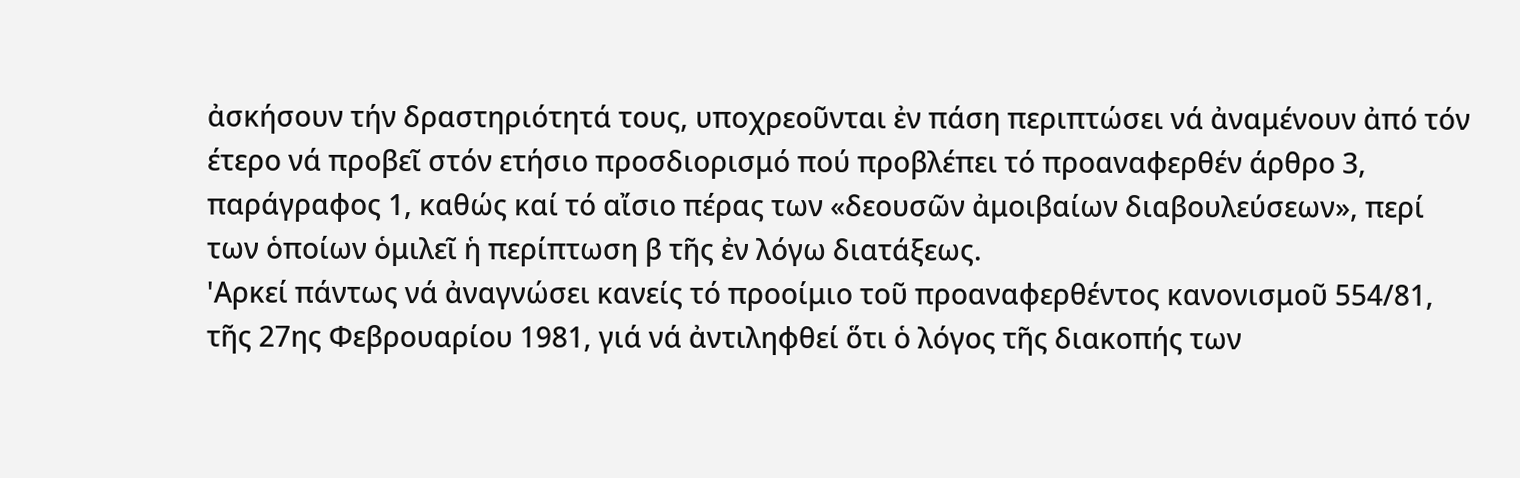ἀσκήσουν τήν δραστηριότητά τους, υποχρεοῦνται ἐν πάση περιπτώσει νά ἀναμένουν ἀπό τόν έτερο νά προβεῖ στόν ετήσιο προσδιορισμό πού προβλέπει τό προαναφερθέν άρθρο 3, παράγραφος 1, καθώς καί τό αἴσιο πέρας των «δεουσῶν ἀμοιβαίων διαβουλεύσεων», περί των ὁποίων ὁμιλεῖ ἡ περίπτωση β τῆς ἐν λόγω διατάξεως.
'Αρκεί πάντως νά ἀναγνώσει κανείς τό προοίμιο τοῦ προαναφερθέντος κανονισμοῦ 554/81, τῆς 27ης Φεβρουαρίου 1981, γιά νά ἀντιληφθεί ὅτι ὁ λόγος τῆς διακοπής των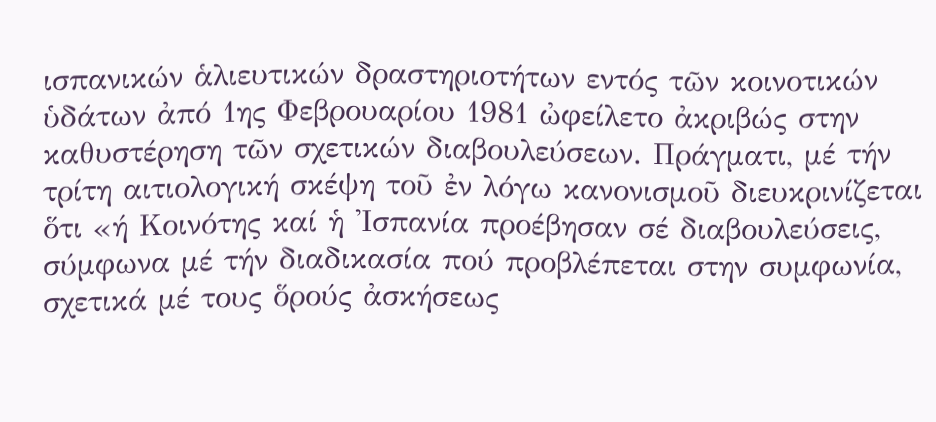ισπανικών ἁλιευτικών δραστηριοτήτων εντός τῶν κοινοτικών ὑδάτων ἀπό 1ης Φεβρουαρίου 1981 ὠφείλετο ἀκριβώς στην καθυστέρηση τῶν σχετικών διαβουλεύσεων. Πράγματι, μέ τήν τρίτη αιτιολογική σκέψη τοῦ ἐν λόγω κανονισμοῦ διευκρινίζεται ὅτι «ή Κοινότης καί ἡ 'Ισπανία προέβησαν σέ διαβουλεύσεις, σύμφωνα μέ τήν διαδικασία πού προβλέπεται στην συμφωνία, σχετικά μέ τους ὅρούς ἀσκήσεως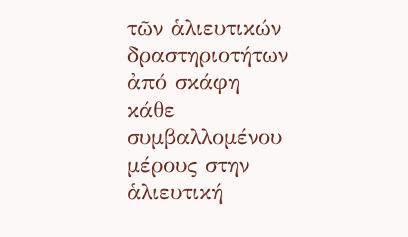τῶν ἁλιευτικών δραστηριοτήτων ἀπό σκάφη κάθε συμβαλλομένου μέρους στην ἁλιευτική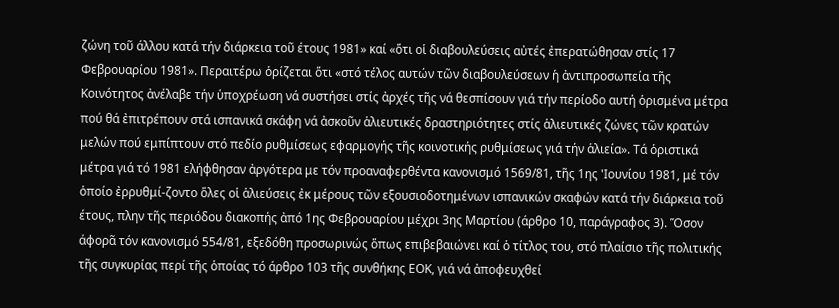ζώνη τοῦ άλλου κατά τήν διάρκεια τοῦ έτους 1981» καί «ὅτι οἱ διαβουλεύσεις αὐτές ἐπερατώθησαν στίς 17 Φεβρουαρίου 1981». Περαιτέρω ὁρίζεται ὅτι «στό τέλος αυτών τῶν διαβουλεύσεων ἡ ἀντιπροσωπεία τῆς Κοινότητος ἀνέλαβε τήν ὑποχρέωση νά συστήσει στίς ἀρχές τῆς νά θεσπίσουν γιά τήν περίοδο αυτή ὁρισμένα μέτρα πού θά ἐπιτρέπουν στά ισπανικά σκάφη νά ἀσκοῦν ἁλιευτικές δραστηριότητες στίς ἁλιευτικές ζώνες τῶν κρατών μελών πού εμπίπτουν στό πεδίο ρυθμίσεως εφαρμογής τῆς κοινοτικής ρυθμίσεως γιά τήν ἁλιεία». Τά ὁριστικά μέτρα γιά τό 1981 ελήφθησαν ἀργότερα με τόν προαναφερθέντα κανονισμό 1569/81, τῆς 1ης 'Ιουνίου 1981, μέ τόν ὁποίο ἐρρυθμί-ζοντο ὅλες οἱ ἁλιεύσεις ἐκ μέρους τῶν εξουσιοδοτημένων ισπανικών σκαφών κατά τήν διάρκεια τοῦ έτους, πλην τῆς περιόδου διακοπής ἀπό 1ης Φεβρουαρίου μέχρι 3ης Μαρτίου (άρθρο 10, παράγραφος 3). Ὅσον άφορᾶ τόν κανονισμό 554/81, εξεδόθη προσωρινώς ὅπως επιβεβαιώνει καί ὁ τίτλος του, στό πλαίσιο τῆς πολιτικής τῆς συγκυρίας περί τῆς ὁποίας τό άρθρο 103 τῆς συνθήκης ΕΟΚ, γιά νά ἀποφευχθεί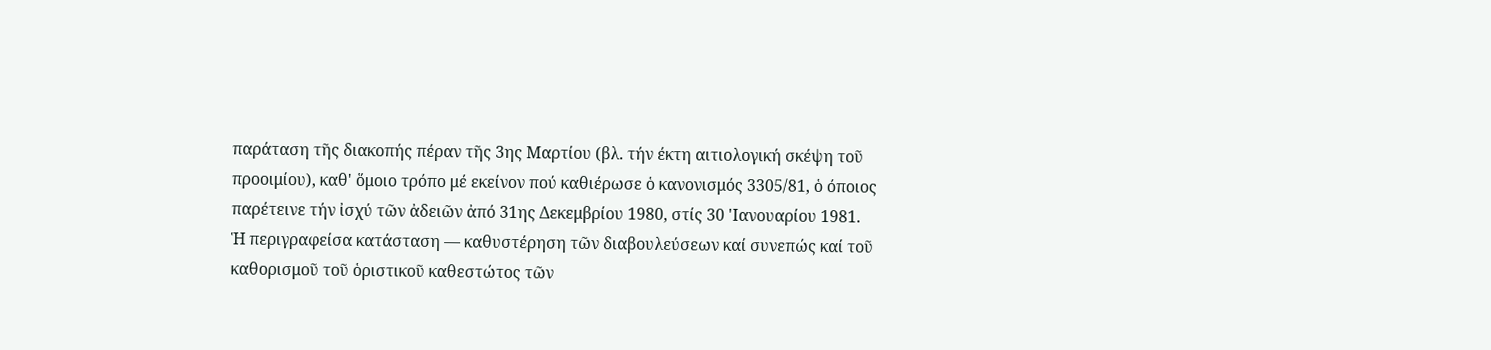παράταση τῆς διακοπής πέραν τῆς 3ης Μαρτίου (βλ. τήν έκτη αιτιολογική σκέψη τοῦ προοιμίου), καθ' ὅμοιο τρόπο μέ εκείνον πού καθιέρωσε ὁ κανονισμός 3305/81, ὁ όποιος παρέτεινε τήν ἰσχύ τῶν ἀδειῶν ἀπό 31ης Δεκεμβρίου 1980, στίς 30 'Ιανουαρίου 1981.
Ἡ περιγραφείσα κατάσταση — καθυστέρηση τῶν διαβουλεύσεων καί συνεπώς καί τοῦ καθορισμοῦ τοῦ ὁριστικοῦ καθεστώτος τῶν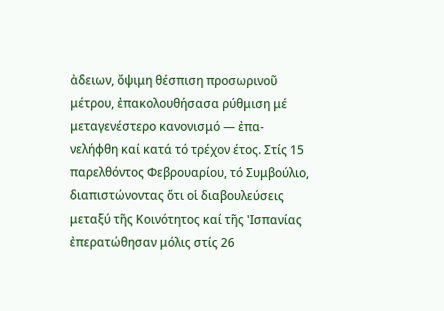ἀδειων, ὄψιμη θέσπιση προσωρινοῦ μέτρου, ἐπακολουθήσασα ρύθμιση μέ μεταγενέστερο κανονισμό — ἐπα-νελήφθη καί κατά τό τρέχον έτος. Στίς 15 παρελθόντος Φεβρουαρίου, τό Συμβούλιο, διαπιστώνοντας ὅτι οἱ διαβουλεύσεις μεταξύ τῆς Κοινότητος καί τῆς 'Ισπανίας ἐπερατώθησαν μόλις στίς 26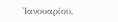'Ιανουαρίου,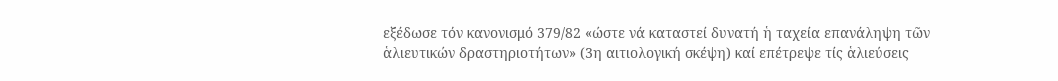εξέδωσε τόν κανονισμό 379/82 «ώστε νά καταστεί δυνατή ἡ ταχεία επανάληψη τῶν ἁλιευτικών δραστηριοτήτων» (3η αιτιολογική σκέψη) καί επέτρεψε τίς ἁλιεύσεις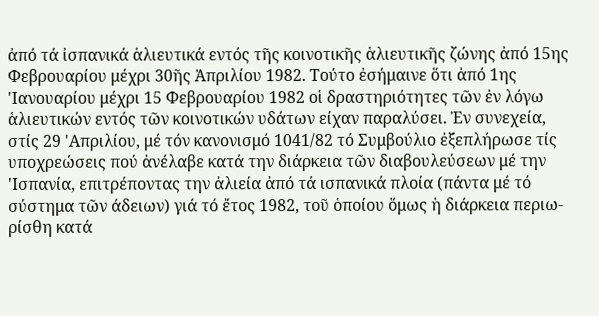ἀπό τά ἰσπανικά ἁλιευτικά εντός τῆς κοινοτικῆς ἁλιευτικῆς ζώνης ἀπό 15ης Φεβρουαρίου μέχρι 30ῆς Ἀπριλίου 1982. Τούτο ἐσήμαινε ὅτι ἀπό 1ης 'Ιανουαρίου μέχρι 15 Φεβρουαρίου 1982 οἱ δραστηριότητες τῶν ἐν λόγω ἁλιευτικών εντός τῶν κοινοτικών υδάτων είχαν παραλύσει. Ἐν συνεχεία, στίς 29 'Απριλίου, μέ τόν κανονισμό 1041/82 τό Συμβούλιο ἐξεπλήρωσε τίς υποχρεώσεις πού ἀνέλαβε κατά την διάρκεια τῶν διαβουλεύσεων μέ την 'Ισπανία, επιτρέποντας την ἀλιεία ἀπό τά ισπανικά πλοία (πάντα μέ τό σύστημα τῶν άδειων) γιά τό ἔτος 1982, τοῦ ὁποίου ὅμως ἡ διάρκεια περιω-ρίσθη κατά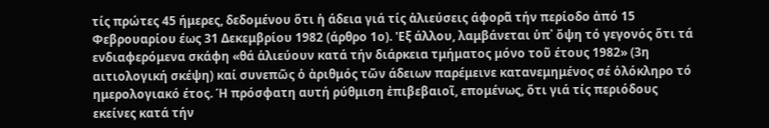τίς πρώτες 45 ήμερες, δεδομένου ὅτι ἡ άδεια γιά τίς ἁλιεύσεις άφορᾶ τήν περίοδο ἀπό 15 Φεβρουαρίου έως 31 Δεκεμβρίου 1982 (άρθρο 1ο). 'Εξ άλλου, λαμβάνεται ὑπ᾽ ὄψη τό γεγονός ὅτι τά ενδιαφερόμενα σκάφη «θά ἁλιεύουν κατά τήν διάρκεια τμήματος μόνο τοῦ έτους 1982» (3η αιτιολογική σκέψη) καί συνεπῶς ὁ ἀριθμός τῶν άδειων παρέμεινε κατανεμημένος σέ ὁλόκληρο τό ημερολογιακό έτος. Ή πρόσφατη αυτή ρύθμιση ἐπιβεβαιοῖ, επομένως, ὅτι γιά τίς περιόδους εκείνες κατά τήν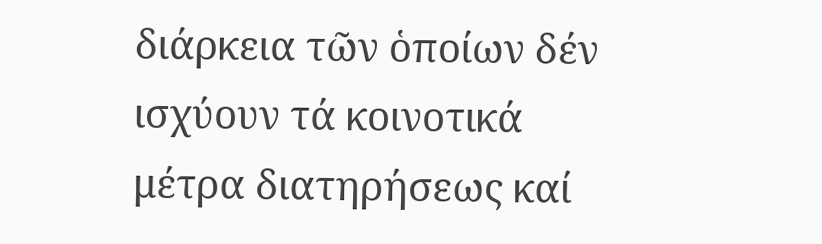διάρκεια τῶν ὁποίων δέν ισχύουν τά κοινοτικά μέτρα διατηρήσεως καί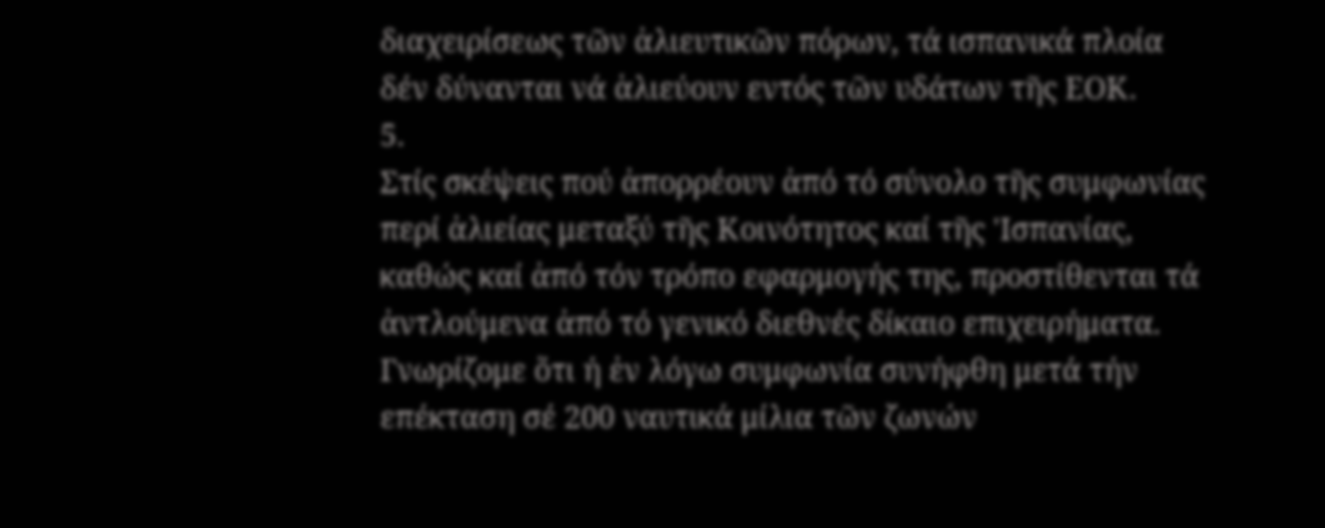διαχειρίσεως τῶν ἀλιευτικῶν πόρων, τά ισπανικά πλοία δέν δύνανται νά ἁλιεύουν εντός τῶν υδάτων τῆς ΕΟΚ.
5.
Στίς σκέψεις πού ἀπορρέουν ἀπό τό σύνολο τῆς συμφωνίας περί ἀλιείας μεταξύ τῆς Κοινότητος καί τῆς 'Ισπανίας, καθώς καί ἀπό τόν τρόπο εφαρμογής της, προστίθενται τά ἀντλούμενα ἀπό τό γενικό διεθνές δίκαιο επιχειρήματα. Γνωρίζομε ὅτι ή ἐν λόγω συμφωνία συνήφθη μετά τήν επέκταση σέ 200 ναυτικά μίλια τῶν ζωνών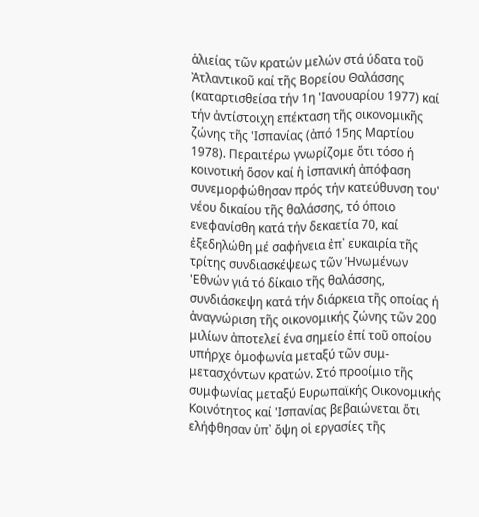ἁλιείας τῶν κρατών μελών στά ύδατα τοῦ Ἀτλαντικοῦ καί τῆς Βορείου Θαλάσσης (καταρτισθείσα τήν 1η 'Ιανουαρίου 1977) καί τήν ἀντίστοιχη επέκταση τῆς οικονομικῆς ζώνης τῆς 'Ισπανίας (ἀπό 15ης Μαρτίου 1978). Περαιτέρω γνωρίζομε ὅτι τόσο ή κοινοτική ὅσον καί ἡ ἰσπανική ἀπόφαση συνεμορφώθησαν πρός τήν κατεύθυνση του' νέου δικαίου τῆς θαλάσσης, τό όποιο ενεφανίσθη κατά τήν δεκαετία 70, καί ἐξεδηλώθη μέ σαφήνεια ἐπ᾽ ευκαιρία τῆς τρίτης συνδιασκέψεως τῶν Ἡνωμένων 'Εθνών γιά τό δίκαιο τῆς θαλάσσης, συνδιάσκεψη κατά τήν διάρκεια τῆς οποίας ή ἀναγνώριση τῆς οικονομικής ζώνης τῶν 200 μιλίων ἀποτελεί ένα σημείο ἐπί τοῦ οποίου υπήρχε ὁμοφωνία μεταξύ τῶν συμ-μετασχόντων κρατών. Στό προοίμιο τῆς συμφωνίας μεταξύ Ευρωπαϊκής Οικονομικής Κοινότητος καί 'Ισπανίας βεβαιώνεται ὅτι ελήφθησαν ὑπ᾽ ὄψη οἱ εργασίες τῆς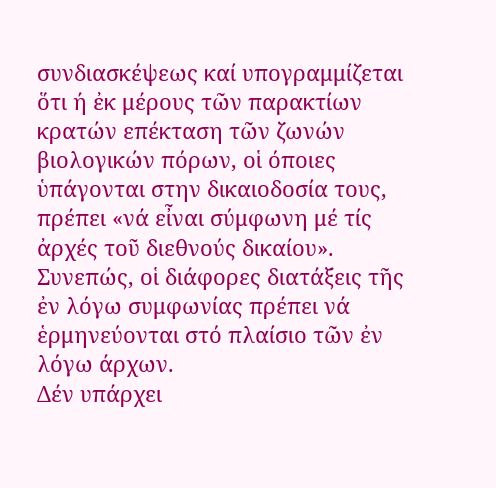συνδιασκέψεως καί υπογραμμίζεται ὅτι ή ἐκ μέρους τῶν παρακτίων κρατών επέκταση τῶν ζωνών βιολογικών πόρων, οἱ όποιες ὑπάγονται στην δικαιοδοσία τους, πρέπει «νά εἶναι σύμφωνη μέ τίς ἀρχές τοῦ διεθνούς δικαίου». Συνεπώς, οἱ διάφορες διατάξεις τῆς ἐν λόγω συμφωνίας πρέπει νά ἑρμηνεύονται στό πλαίσιο τῶν ἐν λόγω άρχων.
Δέν υπάρχει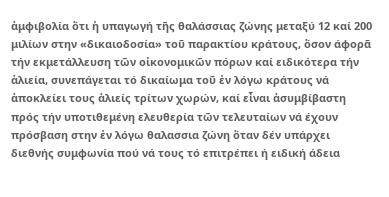ἀμφιβολία ὅτι ἡ υπαγωγή τῆς θαλάσσιας ζώνης μεταξύ 12 καί 200 μιλίων στην «δικαιοδοσία» τοῦ παρακτίου κράτους, ὅσον άφορᾶ τήν εκμετάλλευση τῶν οἰκονομικῶν πόρων καί ειδικότερα τήν ἁλιεία, συνεπάγεται τό δικαίωμα τοῦ ἐν λόγω κράτους νά ἀποκλείει τους ἁλιείς τρίτων χωρών, καί εἶναι ἀσυμβίβαστη πρός τήν υποτιθεμένη ελευθερία τῶν τελευταίων νά έχουν πρόσβαση στην ἐν λόγω θαλασσια ζώνη ὅταν δέν υπάρχει διεθνής συμφωνία πού νά τους τό επιτρέπει ή ειδική άδεια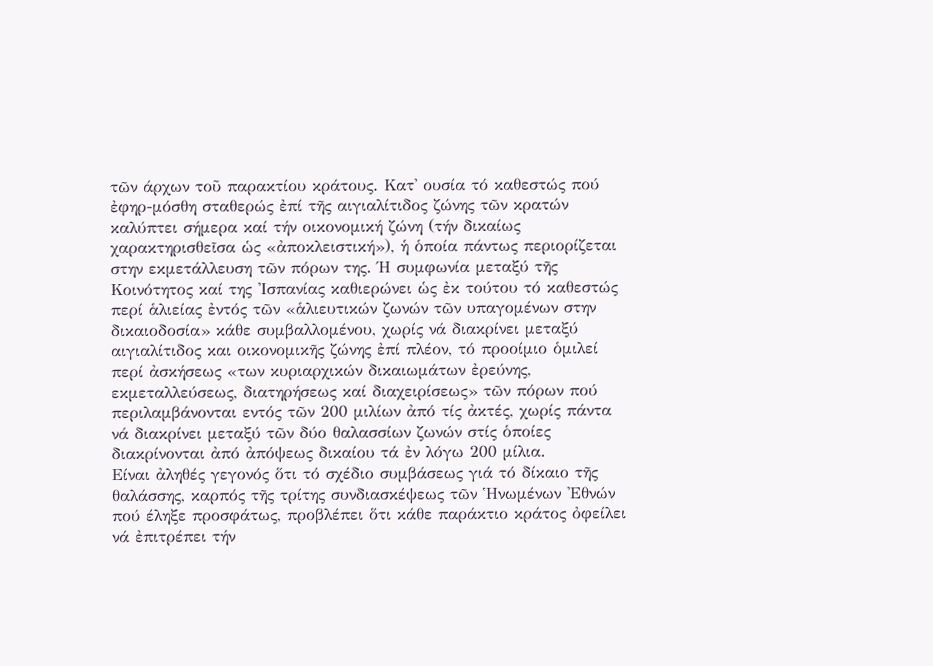τῶν άρχων τοῦ παρακτίου κράτους. Κατ' ουσία τό καθεστώς πού ἐφηρ-μόσθη σταθερώς ἐπί τῆς αιγιαλίτιδος ζώνης τῶν κρατών καλύπτει σήμερα καί τήν οικονομική ζώνη (τήν δικαίως χαρακτηρισθεῖσα ὡς «ἀποκλειστική»), ἡ ὁποία πάντως περιορίζεται στην εκμετάλλευση τῶν πόρων της. Ή συμφωνία μεταξύ τῆς Κοινότητος καί της 'Ισπανίας καθιερώνει ὡς ἐκ τούτου τό καθεστώς περί ἁλιείας ἐντός τῶν «ἁλιευτικών ζωνών τῶν υπαγομένων στην δικαιοδοσία» κάθε συμβαλλομένου, χωρίς νά διακρίνει μεταξύ αιγιαλίτιδος και οικονομικῆς ζώνης ἐπί πλέον, τό προοίμιο ὁμιλεί περί ἀσκήσεως «των κυριαρχικών δικαιωμάτων ἐρεύνης, εκμεταλλεύσεως, διατηρήσεως καί διαχειρίσεως» τῶν πόρων πού περιλαμβάνονται εντός τῶν 200 μιλίων ἀπό τίς ἀκτές, χωρίς πάντα νά διακρίνει μεταξύ τῶν δύο θαλασσίων ζωνών στίς ὁποίες διακρίνονται ἀπό ἀπόψεως δικαίου τά ἐν λόγω 200 μίλια.
Είναι ἀληθές γεγονός ὅτι τό σχέδιο συμβάσεως γιά τό δίκαιο τῆς θαλάσσης, καρπός τῆς τρίτης συνδιασκέψεως τῶν Ἡνωμένων 'Εθνών πού έληξε προσφάτως, προβλέπει ὅτι κάθε παράκτιο κράτος ὀφείλει νά ἐπιτρέπει τήν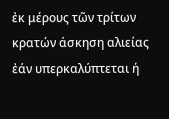ἐκ μέρους τῶν τρίτων κρατών άσκηση αλιείας ἐάν υπερκαλύπτεται ή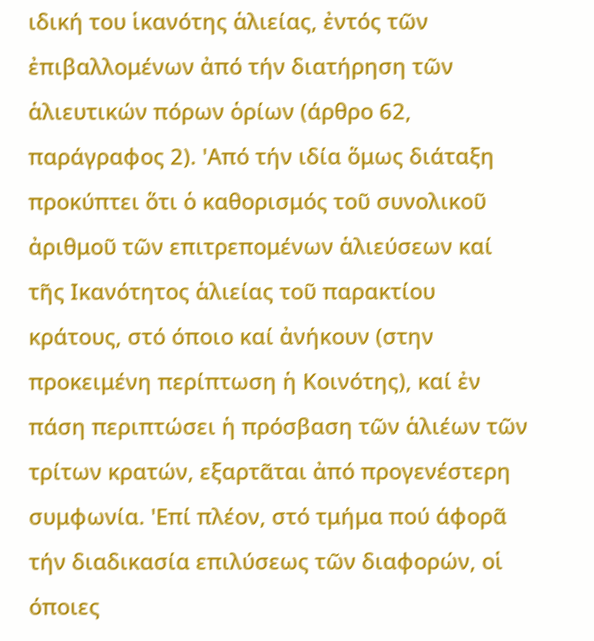ιδική του ἱκανότης ἁλιείας, ἐντός τῶν ἐπιβαλλομένων ἀπό τήν διατήρηση τῶν ἁλιευτικών πόρων ὁρίων (άρθρο 62, παράγραφος 2). 'Από τήν ιδία ὅμως διάταξη προκύπτει ὅτι ὁ καθορισμός τοῦ συνολικοῦ ἀριθμοῦ τῶν επιτρεπομένων ἁλιεύσεων καί τῆς Ικανότητος ἁλιείας τοῦ παρακτίου κράτους, στό όποιο καί ἀνήκουν (στην προκειμένη περίπτωση ἡ Κοινότης), καί ἐν πάση περιπτώσει ἡ πρόσβαση τῶν ἁλιέων τῶν τρίτων κρατών, εξαρτᾶται ἀπό προγενέστερη συμφωνία. 'Επί πλέον, στό τμήμα πού άφορᾶ τήν διαδικασία επιλύσεως τῶν διαφορών, οἱ όποιες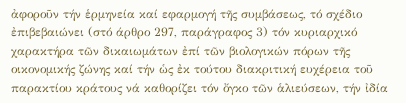ἀφοροῦν τήν ἑρμηνεία καί εφαρμογή τῆς συμβάσεως, τό σχέδιο ἐπιβεβαιώνει (στό άρθρο 297, παράγραφος 3) τόν κυριαρχικό χαρακτήρα τῶν δικαιωμάτων ἐπί τῶν βιολογικών πόρων τῆς οικονομικής ζώνης καί τήν ὡς ἐκ τούτου διακριτική ευχέρεια τοῦ παρακτίου κράτους νά καθορίζει τόν ὄγκο τῶν ἁλιεύσεων, τήν ἰδία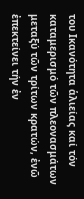του Ικανότητα ἁλιείας καί τόν καταμερισμό τῶν πλεονασμάτων μεταξύ τῶν τρίτων κρατών, ἐνῶ ἐπεκτείνει τήν ἐν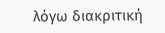λόγω διακριτική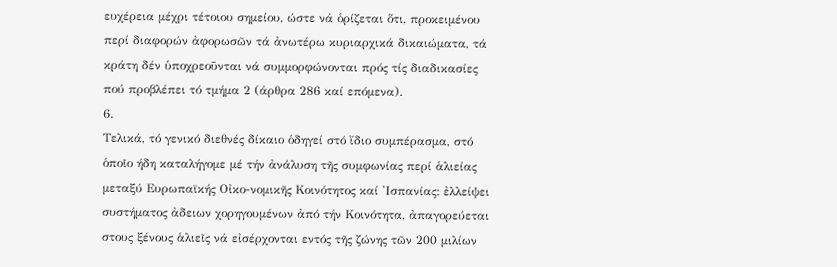ευχέρεια μέχρι τέτοιου σημείου, ώστε νά ὁρίζεται ὅτι, προκειμένου περί διαφορών ἀφορωσῶν τά ἀνωτέρω κυριαρχικά δικαιώματα, τά κράτη δέν ὑποχρεοῦνται νά συμμορφώνονται πρός τίς διαδικασίες πού προβλέπει τό τμήμα 2 (άρθρα 286 καί επόμενα).
6.
Τελικά, τό γενικό διεθνές δίκαιο ὁδηγεί στό ἴδιο συμπέρασμα, στό ὁποῖο ήδη καταλήγομε μέ τήν ἀνάλυση τῆς συμφωνίας περί ἁλιείας μεταξύ Ευρωπαϊκής Οἰκο-νομικῆς Κοινότητος καί 'Ισπανίας: ἐλλείψει συστήματος ἀδειων χορηγουμένων ἀπό τήν Κοινότητα, ἀπαγορεύεται στους ξένους ἁλιεῖς νά εἰσέρχονται εντός τῆς ζώνης τῶν 200 μιλίων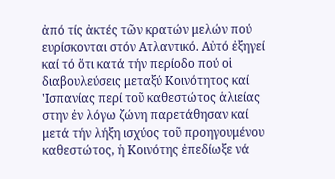ἀπό τίς ἀκτές τῶν κρατών μελών πού ευρίσκονται στόν Ατλαντικό. Αὐτό ἐξηγεί καί τό ὅτι κατά τήν περίοδο πού οἱ διαβουλεύσεις μεταξύ Κοινότητος καί 'Ισπανίας περί τοῦ καθεστώτος ἁλιείας στην ἐν λόγω ζώνη παρετάθησαν καί μετά τήν λήξη ισχύος τοῦ προηγουμένου καθεστώτος, ἡ Κοινότης ἐπεδίωξε νά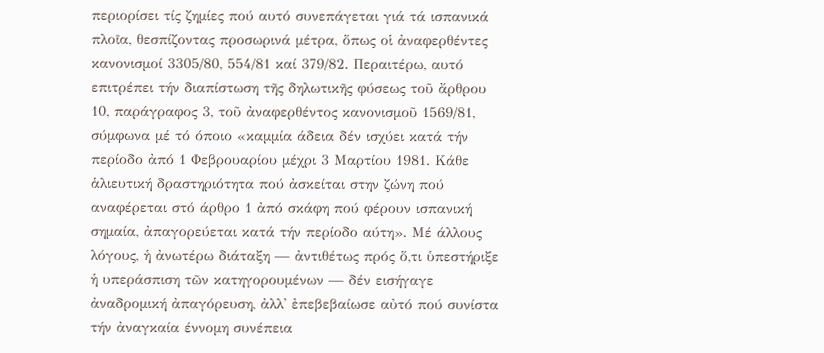περιορίσει τίς ζημίες πού αυτό συνεπάγεται γιά τά ισπανικά πλοῖα, θεσπίζοντας προσωρινά μέτρα, ὅπως οἱ ἀναφερθέντες κανονισμοί 3305/80, 554/81 καί 379/82. Περαιτέρω, αυτό επιτρέπει τήν διαπίστωση τῆς δηλωτικῆς φύσεως τοῦ ἄρθρου 10, παράγραφος 3, τοῦ ἀναφερθέντος κανονισμοῦ 1569/81, σύμφωνα μέ τό όποιο «καμμία άδεια δέν ισχύει κατά τήν περίοδο ἀπό 1 Φεβρουαρίου μέχρι 3 Μαρτίου 1981. Κάθε ἁλιευτική δραστηριότητα πού ἀσκείται στην ζώνη πού αναφέρεται στό άρθρο 1 ἀπό σκάφη πού φέρουν ισπανική σημαία, ἀπαγορεύεται κατά τήν περίοδο αύτη». Μέ άλλους λόγους, ἡ ἀνωτέρω διάταξη — ἀντιθέτως πρός ὅ,τι ὑπεστήριξε ἡ υπεράσπιση τῶν κατηγορουμένων — δέν εισήγαγε ἀναδρομική ἀπαγόρευση, ἀλλ' ἐπεβεβαίωσε αὐτό πού συνίστα τήν ἀναγκαία έννομη συνέπεια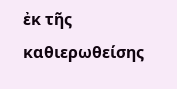ἐκ τῆς καθιερωθείσης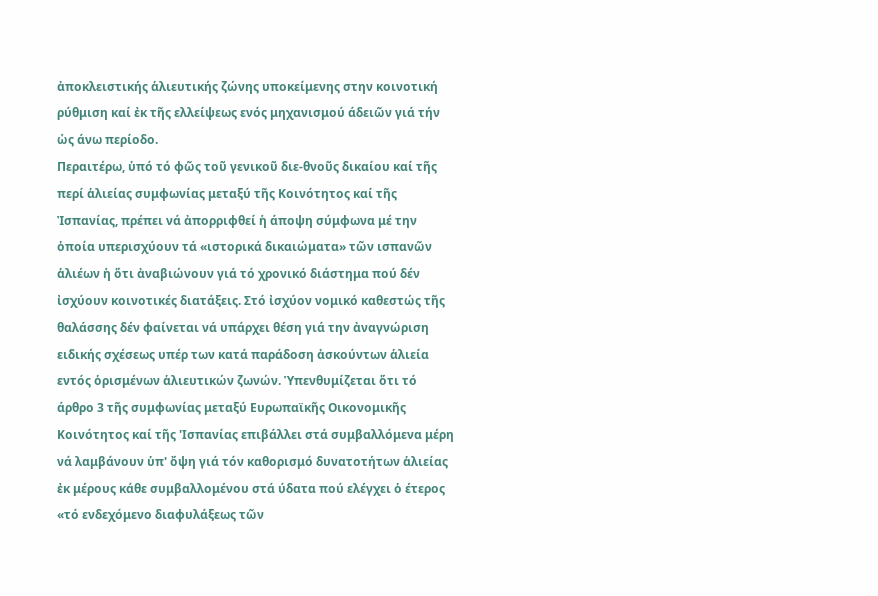ἀποκλειστικής ἁλιευτικής ζώνης υποκείμενης στην κοινοτική ρύθμιση καί ἐκ τῆς ελλείψεως ενός μηχανισμού άδειῶν γιά τήν ὡς άνω περίοδο.
Περαιτέρω, ὑπό τό φῶς τοῦ γενικοῦ διε-θνοῦς δικαίου καί τῆς περί ἁλιείας συμφωνίας μεταξύ τῆς Κοινότητος καί τῆς Ἰσπανίας, πρέπει νά ἀπορριφθεί ἡ άποψη σύμφωνα μέ την ὁποία υπερισχύουν τά «ιστορικά δικαιώματα» τῶν ισπανῶν ἁλιέων ἡ ὅτι ἀναβιώνουν γιά τό χρονικό διάστημα πού δέν ἰσχύουν κοινοτικές διατάξεις. Στό ἰσχύον νομικό καθεστώς τῆς θαλάσσης δέν φαίνεται νά υπάρχει θέση γιά την ἀναγνώριση ειδικής σχέσεως υπέρ των κατά παράδοση ἀσκούντων ἁλιεία εντός ὁρισμένων ἁλιευτικών ζωνών. Ὑπενθυμίζεται ὅτι τό άρθρο 3 τῆς συμφωνίας μεταξύ Ευρωπαϊκῆς Οικονομικῆς Κοινότητος καί τῆς 'Ισπανίας επιβάλλει στά συμβαλλόμενα μέρη νά λαμβάνουν ὑπ' ὄψη γιά τόν καθορισμό δυνατοτήτων ἁλιείας ἐκ μέρους κάθε συμβαλλομένου στά ύδατα πού ελέγχει ὁ έτερος «τό ενδεχόμενο διαφυλάξεως τῶν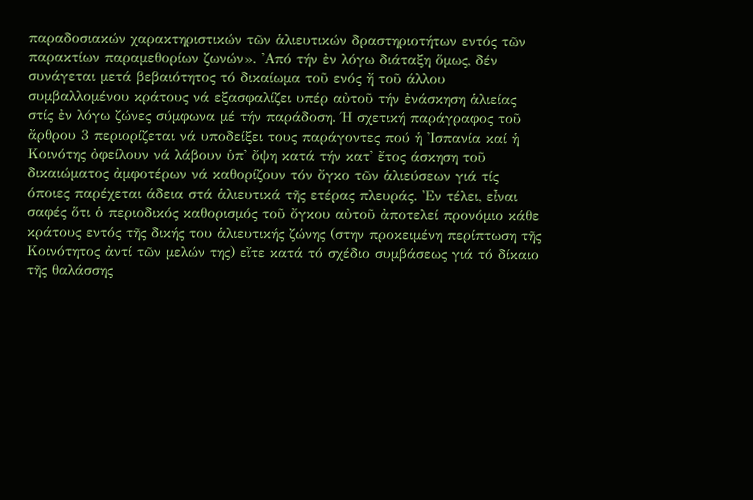παραδοσιακών χαρακτηριστικών τῶν ἁλιευτικών δραστηριοτήτων εντός τῶν παρακτίων παραμεθορίων ζωνών». 'Από τήν ἐν λόγω διάταξη ὅμως, δέν συνάγεται μετά βεβαιότητος τό δικαίωμα τοῦ ενός ἤ τοῦ άλλου συμβαλλομένου κράτους νά εξασφαλίζει υπέρ αὐτοῦ τήν ἐνάσκηση ἁλιείας στίς ἐν λόγω ζώνες σύμφωνα μέ τήν παράδοση. Ή σχετική παράγραφος τοῦ ἄρθρου 3 περιορίζεται νά υποδείξει τους παράγοντες πού ἡ 'Ισπανία καί ἡ Κοινότης ὀφείλουν νά λάβουν ὑπ' ὄψη κατά τήν κατ' ἔτος άσκηση τοῦ δικαιώματος ἀμφοτέρων νά καθορίζουν τόν ὄγκο τῶν ἁλιεύσεων γιά τίς όποιες παρέχεται άδεια στά ἁλιευτικά τῆς ετέρας πλευράς. Ἐν τέλει, εἶναι σαφές ὅτι ὁ περιοδικός καθορισμός τοῦ ὄγκου αὐτοῦ ἀποτελεί προνόμιο κάθε κράτους εντός τῆς δικής του ἁλιευτικής ζώνης (στην προκειμένη περίπτωση τῆς Κοινότητος ἀντί τῶν μελών της) εἴτε κατά τό σχέδιο συμβάσεως γιά τό δίκαιο τῆς θαλάσσης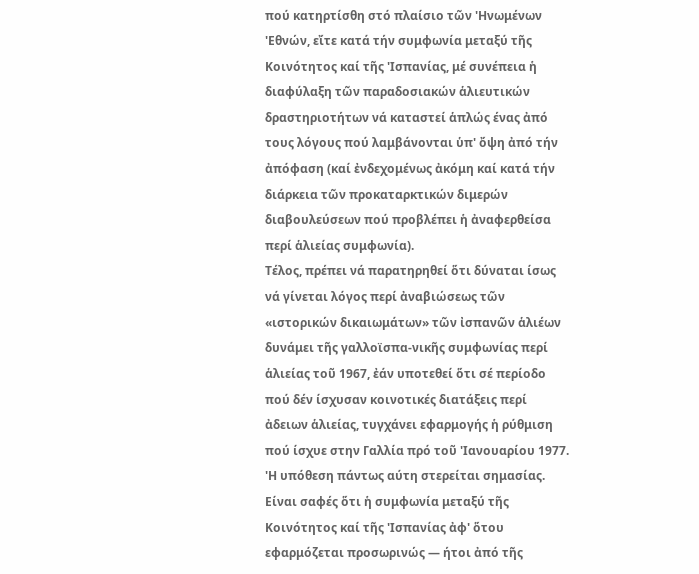πού κατηρτίσθη στό πλαίσιο τῶν 'Ηνωμένων 'Εθνών, εἴτε κατά τήν συμφωνία μεταξύ τῆς Κοινότητος καί τῆς 'Ισπανίας, μέ συνέπεια ἡ διαφύλαξη τῶν παραδοσιακών ἁλιευτικών δραστηριοτήτων νά καταστεί ἁπλώς ένας ἀπό τους λόγους πού λαμβάνονται ὑπ' ὄψη ἀπό τήν ἀπόφαση (καί ἐνδεχομένως ἀκόμη καί κατά τήν διάρκεια τῶν προκαταρκτικών διμερών διαβουλεύσεων πού προβλέπει ἡ ἀναφερθείσα περί ἁλιείας συμφωνία).
Τέλος, πρέπει νά παρατηρηθεί ὅτι δύναται ίσως νά γίνεται λόγος περί ἀναβιώσεως τῶν «ιστορικών δικαιωμάτων» τῶν ἰσπανῶν ἁλιέων δυνάμει τῆς γαλλοϊσπα-νικῆς συμφωνίας περί ἁλιείας τοῦ 1967, ἐάν υποτεθεί ὅτι σέ περίοδο πού δέν ίσχυσαν κοινοτικές διατάξεις περί ἀδειων ἁλιείας, τυγχάνει εφαρμογής ἡ ρύθμιση πού ίσχυε στην Γαλλία πρό τοῦ 'Ιανουαρίου 1977. 'Η υπόθεση πάντως αύτη στερείται σημασίας. Είναι σαφές ὅτι ἡ συμφωνία μεταξύ τῆς Κοινότητος καί τῆς 'Ισπανίας ἀφ' ὅτου εφαρμόζεται προσωρινώς — ήτοι ἀπό τῆς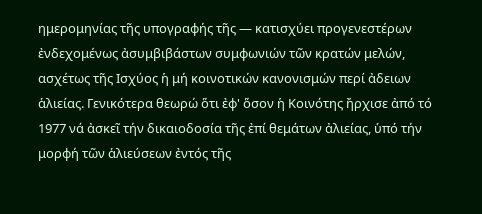ημερομηνίας τῆς υπογραφής τῆς — κατισχύει προγενεστέρων ἐνδεχομένως ἀσυμβιβάστων συμφωνιών τῶν κρατών μελών, ασχέτως τῆς Ισχύος ἡ μή κοινοτικών κανονισμών περί ἀδειων ἁλιείας. Γενικότερα θεωρώ ὅτι ἐφ' ὅσον ἡ Κοινότης ἤρχισε ἀπό τό 1977 νά ἀσκεῖ τήν δικαιοδοσία τῆς ἐπί θεμάτων ἀλιείας, ὑπό τήν μορφή τῶν ἁλιεύσεων ἐντός τῆς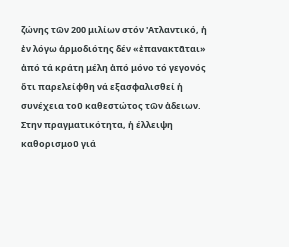ζώνης τῶν 200 μιλίων στόν 'Ατλαντικό, ἡ ἐν λόγω ἁρμοδιότης δέν «ἐπανακτᾶται» ἀπό τά κράτη μέλη ἀπό μόνο τό γεγονός ὅτι παρελείφθη νά εξασφαλισθεί ἡ συνέχεια τοῦ καθεστώτος τῶν ἀδειων. Στην πραγματικότητα, ἡ έλλειψη καθορισμοῦ γιά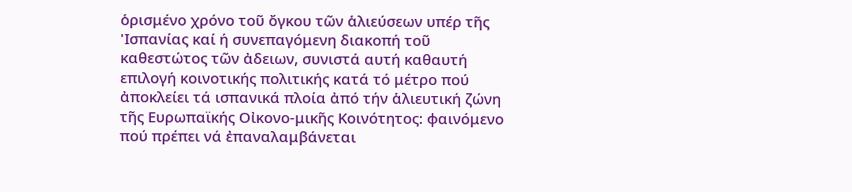ὁρισμένο χρόνο τοῦ ὄγκου τῶν ἁλιεύσεων υπέρ τῆς 'Ισπανίας καί ή συνεπαγόμενη διακοπή τοῦ καθεστώτος τῶν ἀδειων, συνιστά αυτή καθαυτή επιλογή κοινοτικής πολιτικής κατά τό μέτρο πού ἀποκλείει τά ισπανικά πλοία ἀπό τήν ἁλιευτική ζώνη τῆς Ευρωπαϊκής Οἰκονο-μικῆς Κοινότητος: φαινόμενο πού πρέπει νά ἐπαναλαμβάνεται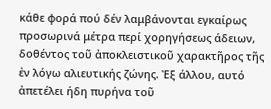κάθε φορά πού δέν λαμβάνονται εγκαίρως προσωρινά μέτρα περί χορηγήσεως άδειων, δοθέντος τοῦ ἀποκλειστικοῦ χαρακτῆρος τῆς ἐν λόγω αλιευτικής ζώνης. Ἐξ άλλου, αυτό ἀπετέλει ήδη πυρήνα τοῦ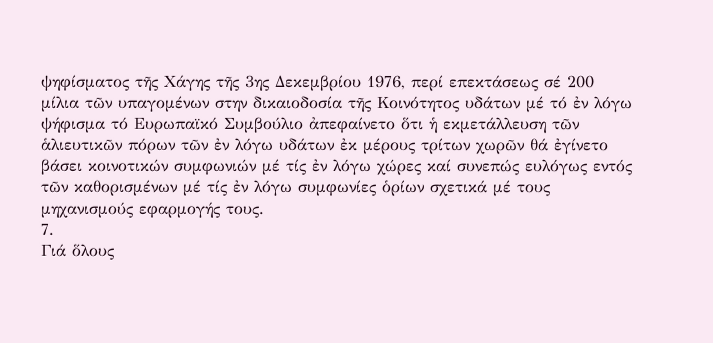ψηφίσματος τῆς Χάγης τῆς 3ης Δεκεμβρίου 1976, περί επεκτάσεως σέ 200 μίλια τῶν υπαγομένων στην δικαιοδοσία τῆς Κοινότητος υδάτων μέ τό ἐν λόγω ψήφισμα τό Ευρωπαϊκό Συμβούλιο ἀπεφαίνετο ὅτι ἡ εκμετάλλευση τῶν ἁλιευτικῶν πόρων τῶν ἐν λόγω υδάτων ἐκ μέρους τρίτων χωρῶν θά ἐγίνετο βάσει κοινοτικών συμφωνιών μέ τίς ἐν λόγω χώρες καί συνεπώς ευλόγως εντός τῶν καθορισμένων μέ τίς ἐν λόγω συμφωνίες ὁρίων σχετικά μέ τους μηχανισμούς εφαρμογής τους.
7.
Γιά ὅλους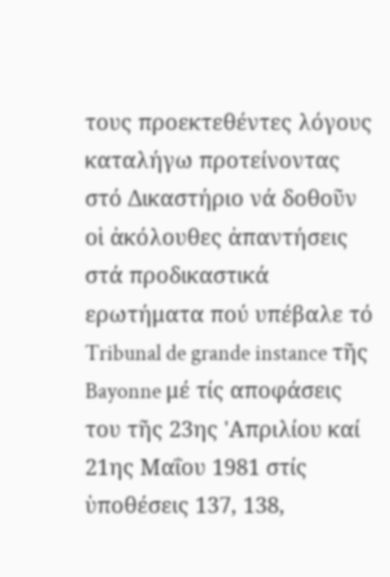τους προεκτεθέντες λόγους καταλήγω προτείνοντας στό Δικαστήριο νά δοθοῦν οἱ ἀκόλουθες ἀπαντήσεις στά προδικαστικά ερωτήματα πού υπέβαλε τό Tribunal de grande instance τῆς Bayonne μέ τίς αποφάσεις του τῆς 23ης 'Απριλίου καί 21ης Μαΐου 1981 στίς ὑποθέσεις 137, 138,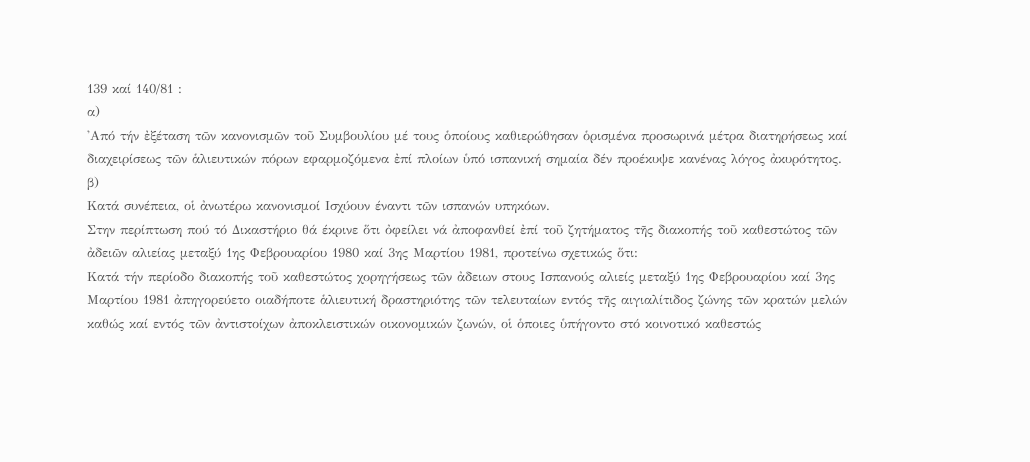139 καί 140/81 :
α)
'Από τήν ἐξέταση τῶν κανονισμῶν τοῦ Συμβουλίου μέ τους ὁποίους καθιερώθησαν ὁρισμένα προσωρινά μέτρα διατηρήσεως καί διαχειρίσεως τῶν ἁλιευτικών πόρων εφαρμοζόμενα ἐπί πλοίων ὑπό ισπανική σημαία δέν προέκυψε κανένας λόγος ἀκυρότητος.
β)
Κατά συνέπεια, οἱ ἀνωτέρω κανονισμοί Ισχύουν έναντι τῶν ισπανών υπηκόων.
Στην περίπτωση πού τό Δικαστήριο θά έκρινε ὅτι ὀφείλει νά ἀποφανθεί ἐπί τοῦ ζητήματος τῆς διακοπής τοῦ καθεστώτος τῶν ἀδειῶν αλιείας μεταξύ 1ης Φεβρουαρίου 1980 καί 3ης Μαρτίου 1981, προτείνω σχετικώς ὅτι:
Κατά τήν περίοδο διακοπής τοῦ καθεστώτος χορηγήσεως τῶν ἀδειων στους Ισπανούς αλιείς μεταξύ 1ης Φεβρουαρίου καί 3ης Μαρτίου 1981 ἀπηγορεύετο οιαδήποτε ἁλιευτική δραστηριότης τῶν τελευταίων εντός τῆς αιγιαλίτιδος ζώνης τῶν κρατών μελών καθώς καί εντός τῶν ἀντιστοίχων ἀποκλειστικών οικονομικών ζωνών, οἱ ὁποιες ὑπήγοντο στό κοινοτικό καθεστώς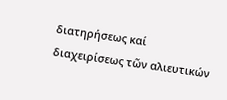διατηρήσεως καί διαχειρίσεως τῶν αλιευτικών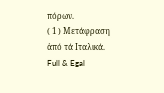πόρων.
( 1 ) Μετάφραση ἀπό τά Ιταλικά.
Full & Egal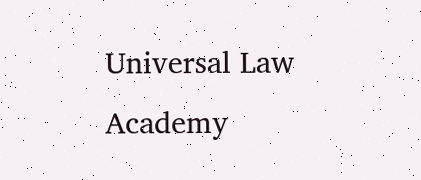Universal Law Academy